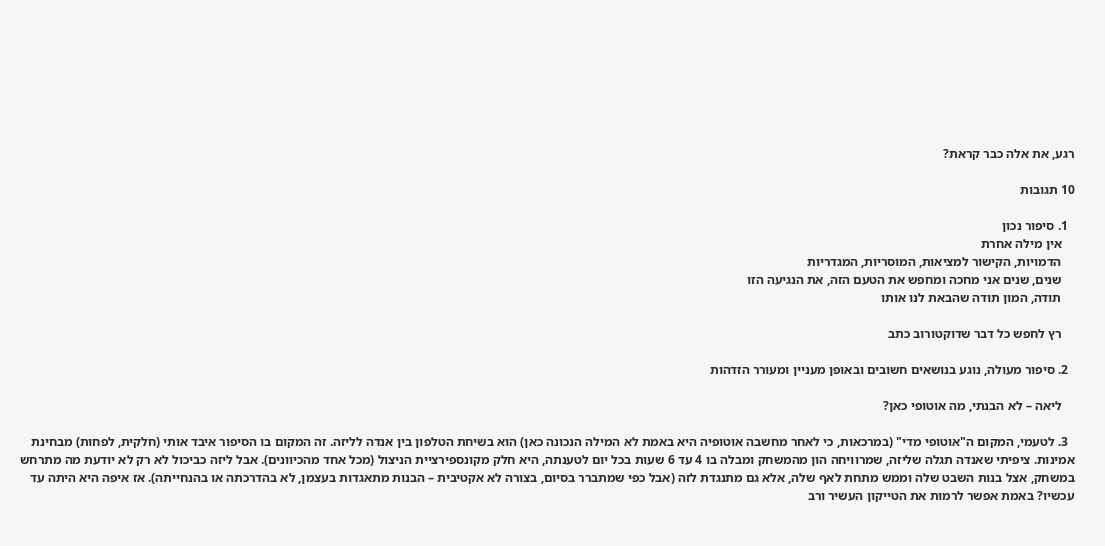רגע, את אלה כבר קראת?

10 תגובות

  1. סיפור נכון
    אין מילה אחרת
    הדמויות, הקישור למציאות, המוסריות, המגדריות
    שנים, שנים אני מחכה ומחפש את הטעם הזה, את הנגיעה הזו
    תודה, המון תודה שהבאת לנו אותו

    רץ לחפש כל דבר שדוקטורוב כתב

  2. סיפור מעולה, נוגע בנושאים חשובים ובאופן מעניין ומעורר הזדהות

    ליאה – לא הבנתי, מה אוטופי כאן?

  3. לטעמי, המקום ה"אוטופי מדי" (במרכאות, כי לאחר מחשבה אוטופיה היא באמת לא המילה הנכונה כאן) הוא בשיחת הטלפון בין אנדה לליזה. זה המקום בו הסיפור איבד אותי (חלקית, לפחות) מבחינת אמינות. ציפיתי שאנדה תגלה שליזה, שמרוויחה הון מהמשחק ומבלה בו 4 עד 6 שעות בכל יום לטענתה, היא חלק מקונספירציית הניצול (מכל אחד מהכיוונים). אבל ליזה כביכול לא רק לא יודעת מה מתרחש במשחק, אצל בנות השבט שלה וממש מתחת לאף שלה, אלא גם מתנגדת לזה (אבל כפי שמתברר בסיום, בצורה לא אקטיבית – הבנות מתאגדות בעצמן, לא בהדרכתה או בהנחייתה). אז איפה היא היתה עד עכשיו? באמת אפשר לרמות את הטייקון העשיר ורב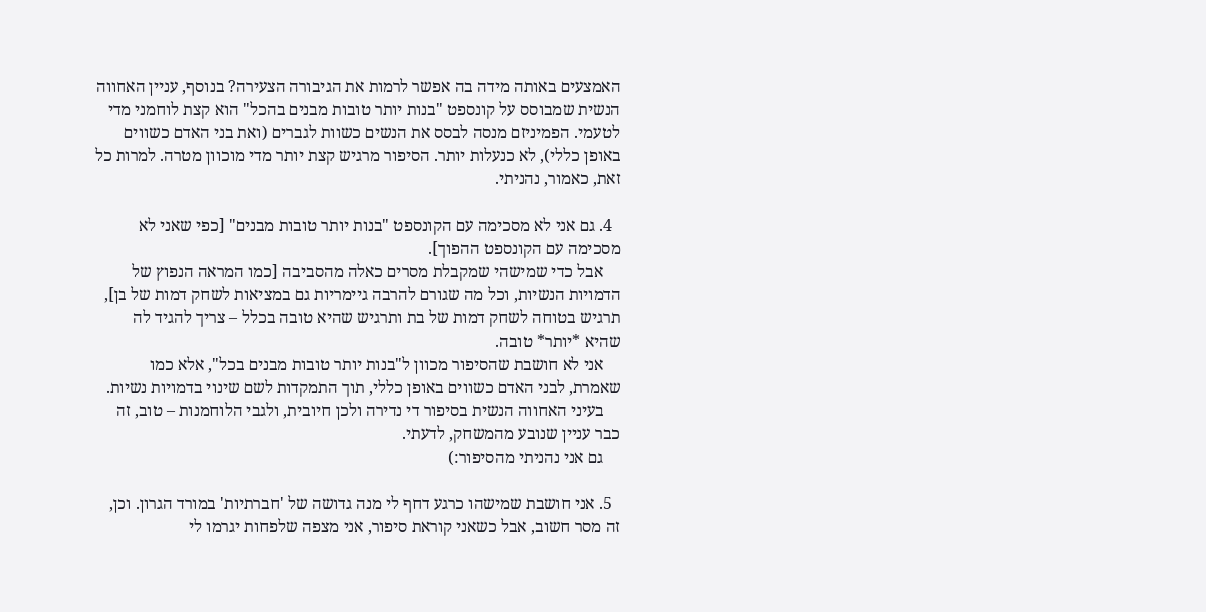האמצעים באותה מידה בה אפשר לרמות את הגיבורה הצעירה? בנוסף, עניין האחווה הנשית שמבוסס על קונספט "בנות יותר טובות מבנים בהכל" הוא קצת לוחמני מדי לטעמי. הפמיניזם מנסה לבסס את הנשים כשוות לגברים (ואת בני האדם כשווים באופן כללי), לא כנעלות יותר. הסיפור מרגיש קצת יותר מדי מוכוון מטרה. למרות כל זאת, כאמור, נהניתי.

  4. גם אני לא מסכימה עם הקונספט "בנות יותר טובות מבנים" [כפי שאני לא מסכימה עם הקונספט ההפוך].
    אבל כדי שמישהי שמקבלת מסרים כאלה מהסביבה [כמו המראה הנפוץ של הדמויות הנשיות, וכל מה שגורם להרבה גיימריות גם במציאות לשחק דמות של בן], תרגיש בטוחה לשחק דמות של בת ותרגיש שהיא טובה בכלל – צריך להגיד לה שהיא *יותר* טובה.
    אני לא חושבת שהסיפור מכוון ל"בנות יותר טובות מבנים בכל", אלא כמו שאמרת, לבני האדם כשווים באופן כללי, תוך התמקדות לשם שינוי בדמויות נשיות.
    בעיני האחווה הנשית בסיפור די נדירה ולכן חיובית, ולגבי הלוחמנות – טוב, זה כבר עניין שנובע מהמשחק, לדעתי.
    גם אני נהניתי מהסיפור:)

  5. אני חושבת שמישהו כרגע דחף לי מנה גדושה של 'חברתיות' במורד הגרון. וכן, זה מסר חשוב, אבל כשאני קוראת סיפור, אני מצפה שלפחות יגרמו לי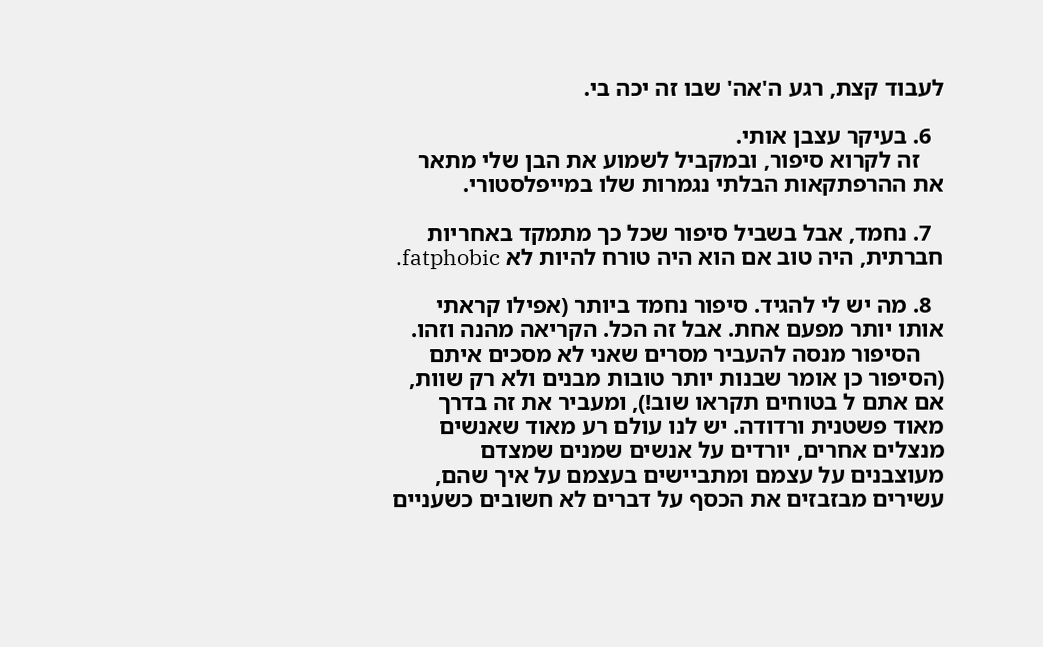לעבוד קצת, רגע ה'אה' שבו זה יכה בי.

  6. בעיקר עצבן אותי.
    זה לקרוא סיפור, ובמקביל לשמוע את הבן שלי מתאר את ההרפתקאות הבלתי נגמרות שלו במייפלסטורי.

  7. נחמד, אבל בשביל סיפור שכל כך מתמקד באחריות חברתית, היה טוב אם הוא היה טורח להיות לא fatphobic.

  8. מה יש לי להגיד. סיפור נחמד ביותר (אפילו קראתי אותו יותר מפעם אחת. אבל זה הכל. הקריאה מהנה וזהו.
    הסיפור מנסה להעביר מסרים שאני לא מסכים איתם (הסיפור כן אומר שבנות יותר טובות מבנים ולא רק שוות, אם אתם ל בטוחים תקראו שוב!), ומעביר את זה בדרך מאוד פשטנית ורדודה. יש לנו עולם רע מאוד שאנשים מנצלים אחרים, יורדים על אנשים שמנים שמצדם מעוצבנים על עצמם ומתביישים בעצמם על איך שהם, עשירים מבזבזים את הכסף על דברים לא חשובים כשעניים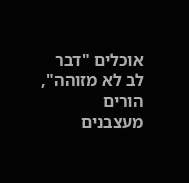אוכלים "דבר לב לא מזוהה", הורים מעצבנים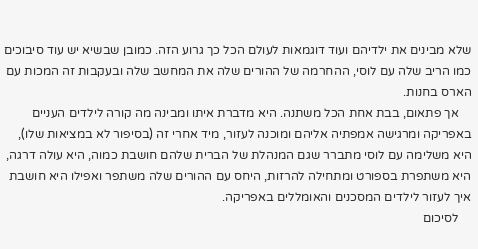שלא מבינים את ילדיהם ועוד דוגמאות לעולם הכל כך גרוע הזה. כמובן שבשיא יש עוד סיבוכים כמו הריב שלה עם לוסי, ההחרמה של ההורים שלה את המחשב שלה ובעקבות זה המכות עם הארס בחנות.
    אך פתאום, בבת אחת הכל משתנה. היא מדברת איתו ומבינה מה קורה לילדים העניים באפריקה ומרגישה אמפתיה אליהם ומוכנה לעזור, מיד אחרי זה (בסיפור לא במציאות שלו), היא משלימה עם לוסי מתברר שגם המנהלת של הברית שלהם חושבת כמוה, היא עולה דרגה, היא משתפרת בספורט ומתחילה להרזות, היחס עם ההורים שלה משתפר ואפילו היא חושבת איך לעזור לילדים המסכנים והאומללים באפריקה.
    לסיכום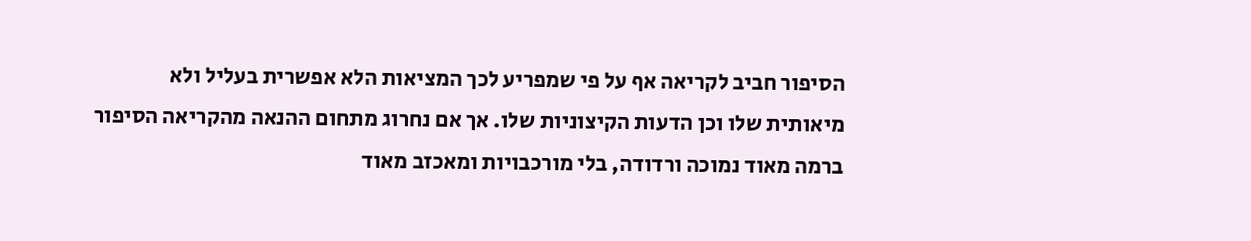הסיפור חביב לקריאה אף על פי שמפריע לכך המציאות הלא אפשרית בעליל ולא מיאותית שלו וכן הדעות הקיצוניות שלו. אך אם נחרוג מתחום ההנאה מהקריאה הסיפור ברמה מאוד נמוכה ורדודה, בלי מורכבויות ומאכזב מאוד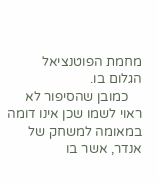מחמת הפוטנציאל הגלום בו.
    כמובן שהסיפור לא ראוי לשמו שכן אינו דומה במאומה למשחק של אנדר, אשר בו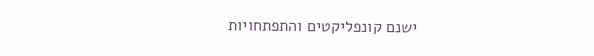ישנם קונפליקטים והתפתחויות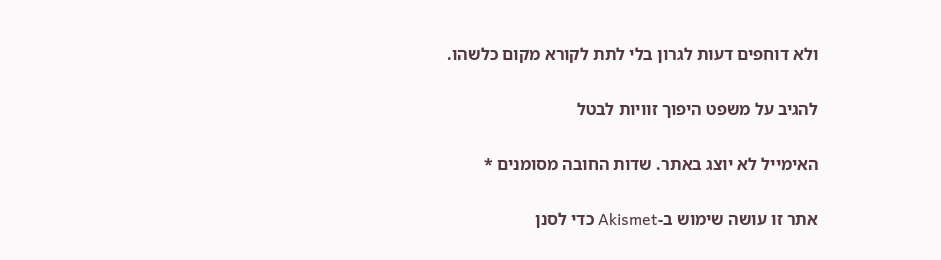ולא דוחפים דעות לגרון בלי לתת לקורא מקום כלשהו.

להגיב על משפט היפוך זוויות לבטל

האימייל לא יוצג באתר. שדות החובה מסומנים *

אתר זו עושה שימוש ב-Akismet כדי לסנן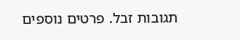תגובות זבל. פרטים נוספים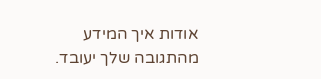אודות איך המידע מהתגובה שלך יעובד.